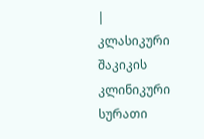|
კლასიკური შაკიკის კლინიკური სურათი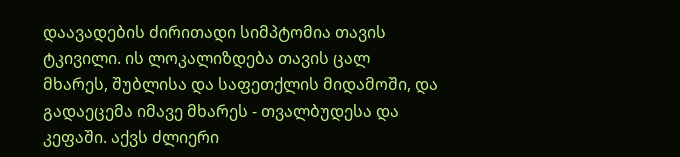დაავადების ძირითადი სიმპტომია თავის ტკივილი. ის ლოკალიზდება თავის ცალ მხარეს, შუბლისა და საფეთქლის მიდამოში, და გადაეცემა იმავე მხარეს - თვალბუდესა და კეფაში. აქვს ძლიერი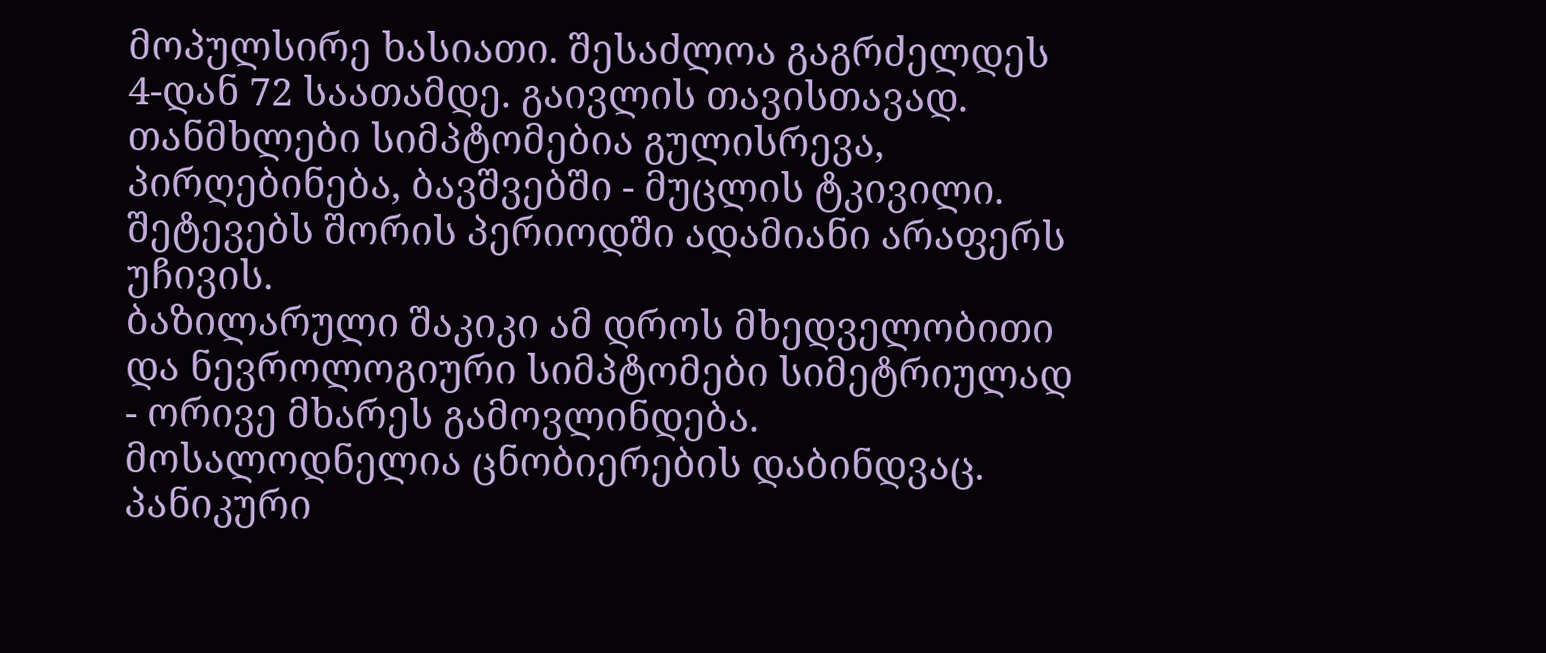მოპულსირე ხასიათი. შესაძლოა გაგრძელდეს 4-დან 72 საათამდე. გაივლის თავისთავად. თანმხლები სიმპტომებია გულისრევა, პირღებინება, ბავშვებში - მუცლის ტკივილი. შეტევებს შორის პერიოდში ადამიანი არაფერს უჩივის.
ბაზილარული შაკიკი ამ დროს მხედველობითი და ნევროლოგიური სიმპტომები სიმეტრიულად - ორივე მხარეს გამოვლინდება. მოსალოდნელია ცნობიერების დაბინდვაც.
პანიკური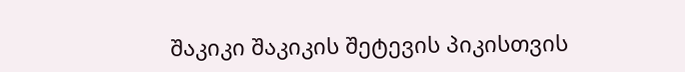შაკიკი შაკიკის შეტევის პიკისთვის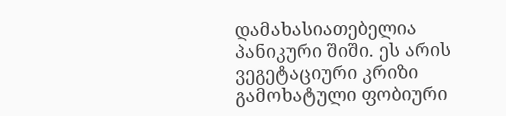დამახასიათებელია პანიკური შიში. ეს არის ვეგეტაციური კრიზი გამოხატული ფობიური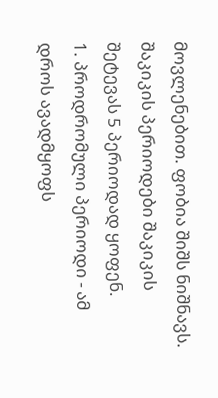მოვლენებით. ფობია შიშს ნიშნავს.
შაკიკის პერიოდები შაკიკის შეტევას 5 პერიოდად ყოფენ.
1. პროდრომული პერიოდი - ამ დროს ავადმყოფს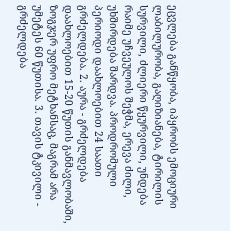ეცვლება განწყობა, იპყრობს ემოციური ლაბილურობა, გაღიზიანება, ტირილის სურვილი, ძლიერი წყურვილი, უნდება რაიმე უჩვეულოს შეჭმა, ერევა ძილი, უხშირდება შარდვა. პროდრომული პერიოდი დაახლოებით 24 საათი გრძელდება. 2. აურა - გრძელდება დაახლოებით 15-20 წუთის განმავლობაში, ზოგჯერ უფრო მეტხანსაც, მაგრამ არა უმეტეს 60 წუთისა. 3. თავის ტკივილი - გრძელდება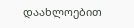დაახლოებით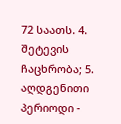72 საათს. 4. შეტევის ჩაცხრობა; 5. აღდგენითი პერიოდი -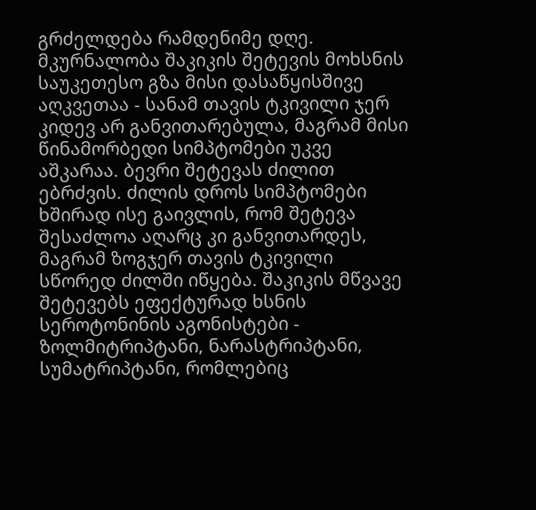გრძელდება რამდენიმე დღე.
მკურნალობა შაკიკის შეტევის მოხსნის საუკეთესო გზა მისი დასაწყისშივე აღკვეთაა - სანამ თავის ტკივილი ჯერ კიდევ არ განვითარებულა, მაგრამ მისი წინამორბედი სიმპტომები უკვე აშკარაა. ბევრი შეტევას ძილით ებრძვის. ძილის დროს სიმპტომები ხშირად ისე გაივლის, რომ შეტევა შესაძლოა აღარც კი განვითარდეს, მაგრამ ზოგჯერ თავის ტკივილი სწორედ ძილში იწყება. შაკიკის მწვავე შეტევებს ეფექტურად ხსნის სეროტონინის აგონისტები - ზოლმიტრიპტანი, ნარასტრიპტანი, სუმატრიპტანი, რომლებიც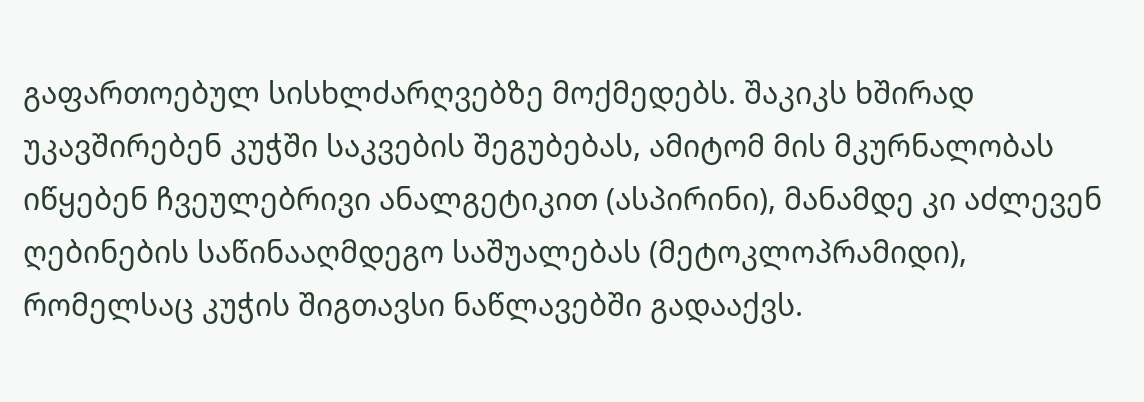გაფართოებულ სისხლძარღვებზე მოქმედებს. შაკიკს ხშირად უკავშირებენ კუჭში საკვების შეგუბებას, ამიტომ მის მკურნალობას იწყებენ ჩვეულებრივი ანალგეტიკით (ასპირინი), მანამდე კი აძლევენ ღებინების საწინააღმდეგო საშუალებას (მეტოკლოპრამიდი), რომელსაც კუჭის შიგთავსი ნაწლავებში გადააქვს.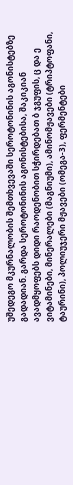უშედეგო მკურნალობის შემთხვევაში სეროტონინის აგონისტებზე გადადიან. გარდა სეროტონინის აგონისტებისა, შაკიკიან ავადმყოფებს დიდი რაოდენობით სჭირდებათ ბ ჯგუფის, ც და ე ვიტამინები, მინერალები (მაგნიუმი), ამინომჟავები (ტრიპტოფანი, ტაურინი), პოლიუჯერი მჟავები (ომეგა-3), ფერმენტები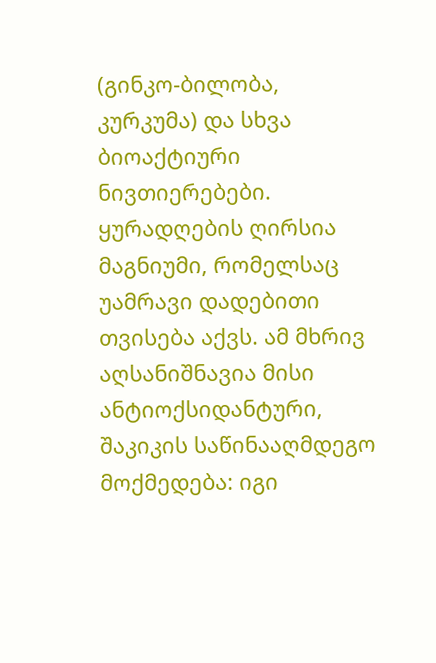(გინკო-ბილობა, კურკუმა) და სხვა ბიოაქტიური ნივთიერებები. ყურადღების ღირსია მაგნიუმი, რომელსაც უამრავი დადებითი თვისება აქვს. ამ მხრივ აღსანიშნავია მისი ანტიოქსიდანტური, შაკიკის საწინააღმდეგო მოქმედება: იგი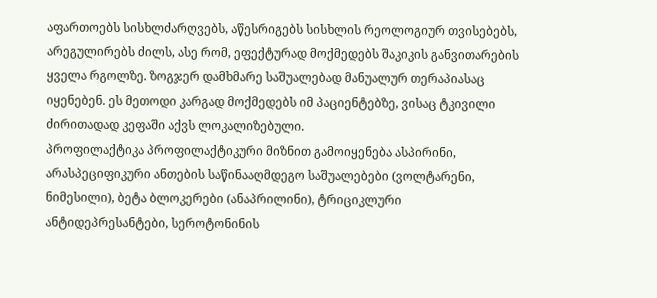აფართოებს სისხლძარღვებს, აწესრიგებს სისხლის რეოლოგიურ თვისებებს, არეგულირებს ძილს, ასე რომ, ეფექტურად მოქმედებს შაკიკის განვითარების ყველა რგოლზე. ზოგჯერ დამხმარე საშუალებად მანუალურ თერაპიასაც იყენებენ. ეს მეთოდი კარგად მოქმედებს იმ პაციენტებზე, ვისაც ტკივილი ძირითადად კეფაში აქვს ლოკალიზებული.
პროფილაქტიკა პროფილაქტიკური მიზნით გამოიყენება ასპირინი, არასპეციფიკური ანთების საწინააღმდეგო საშუალებები (ვოლტარენი, ნიმესილი), ბეტა ბლოკერები (ანაპრილინი), ტრიციკლური ანტიდეპრესანტები, სეროტონინის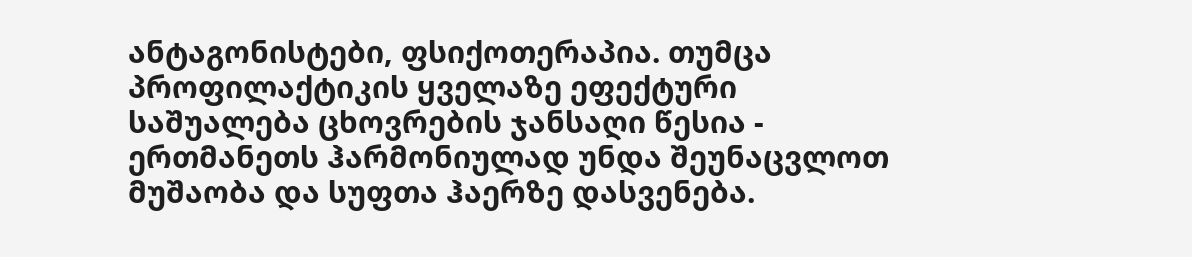ანტაგონისტები, ფსიქოთერაპია. თუმცა პროფილაქტიკის ყველაზე ეფექტური საშუალება ცხოვრების ჯანსაღი წესია - ერთმანეთს ჰარმონიულად უნდა შეუნაცვლოთ მუშაობა და სუფთა ჰაერზე დასვენება.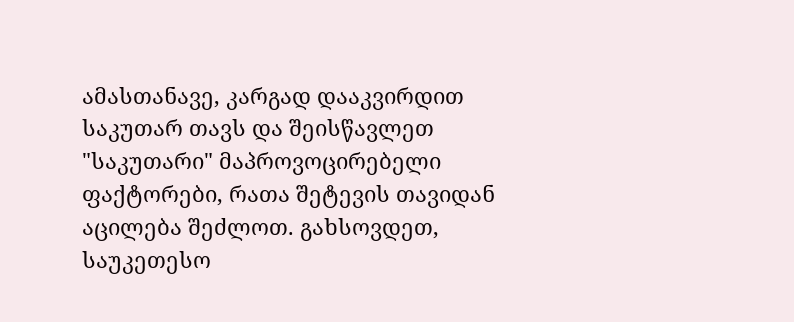ამასთანავე, კარგად დააკვირდით საკუთარ თავს და შეისწავლეთ "საკუთარი" მაპროვოცირებელი ფაქტორები, რათა შეტევის თავიდან აცილება შეძლოთ. გახსოვდეთ, საუკეთესო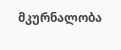მკურნალობა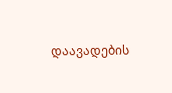დაავადების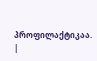პროფილაქტიკაა.
|